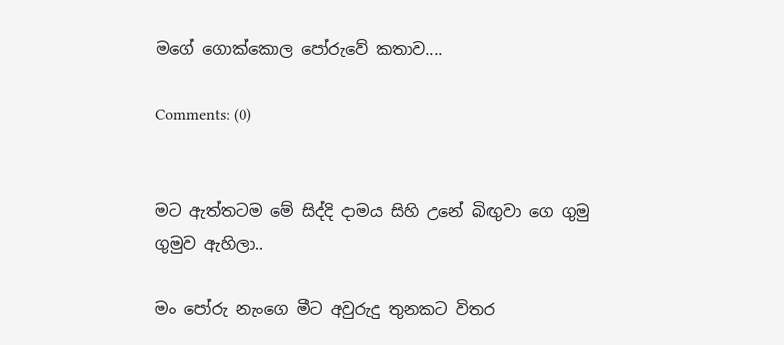මගේ ගොක්කොල පෝරුවේ කතාව....

Comments: (0)


මට ඇත්තටම මේ සිද්දි දාමය සිහි උනේ බිඟුවා ගෙ ගුමු ගුමුව ඇහිලා..

මං පෝරු නැංගෙ මීට අවුරුදු තුනකට විතර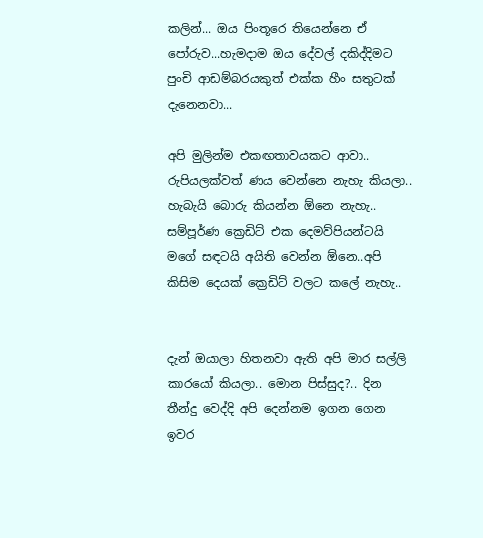කලින්... ඔය පිංතූරෙ තියෙන්නෙ ඒ පෝරුව...හැමදාම ඔය දේවල් දකිද්දිමට පුංචි ආඩම්බරයකුත් එක්ක හීං සතුටක් දැනෙනවා...

අපි මුලින්ම එකඟතාවයකට ආවා.. රුපියලක්වත් ණය වෙන්නෙ නැහැ කියලා.. හැබැයි බොරු කියන්න ඕනෙ නැහැ.. සම්පූර්ණ ක්‍රෙඩිට් එක දෙමව්පියන්ටයි මගේ සඳටයි අයිති වෙන්න ඕනෙ..අපි කිසිම දෙයක් ක්‍රෙඩිට් වලට කලේ නැහැ..


දැන් ඔයාලා හිතනවා ඇති අපි මාර සල්ලි කාරයෝ කියලා.. මොන පිස්සුද?.. දින තීන්දු වෙද්දි අපි දෙන්නම ඉගන ගෙන ඉවර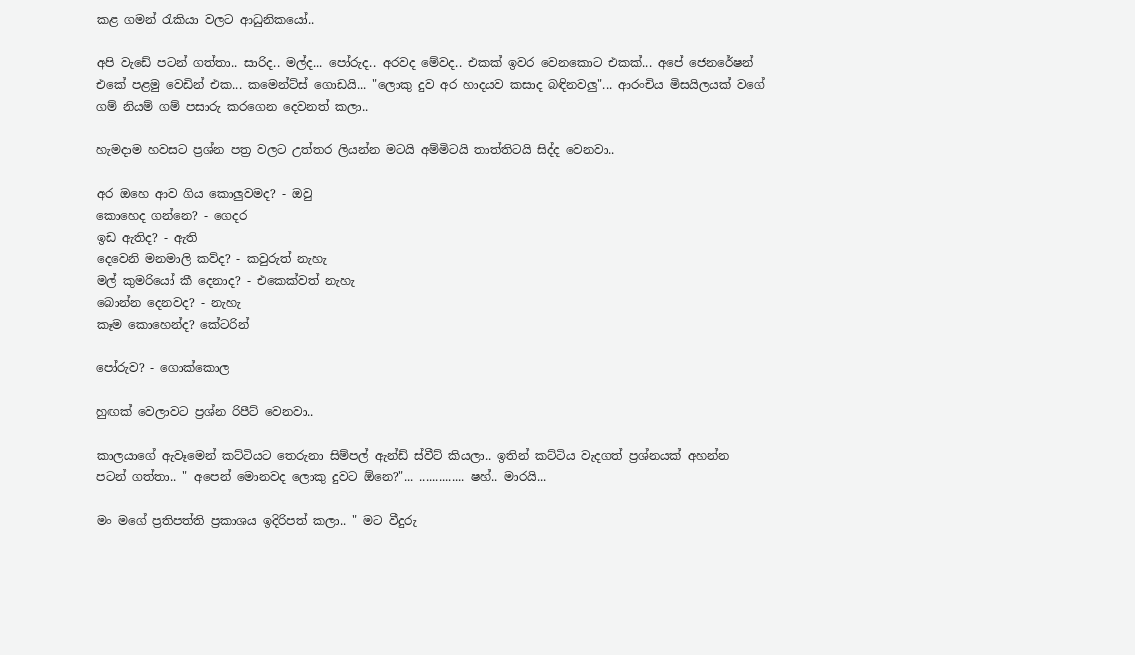කළ ගමන් රැකියා වලට ආධුනිකයෝ..

අපි වැඩේ පටන් ගත්තා.. සාරිද.. මල්ද... පෝරුද.. අරවද මේවද.. එකක් ඉවර වෙනකොට එකක්... අපේ ජෙනරේෂන් එකේ පළමු වෙඩින් එක... කමෙන්ට්ස් ගොඩයි... "ලොකු දුව අර හාදයව කසාද බඳිනවලු"... ආරංචිය මිසයිලයක් වගේ ගම් නියම් ගම් පසාරු කරගෙන දෙවනත් කලා..

හැමදාම හවසට ප්‍රශ්න පත්‍ර වලට උත්තර ලියන්න මටයි අම්මිටයි තාත්තිටයි සිද්ද වෙනවා..

අර ඔහෙ ආව ගිය කොලුවමද? - ඔවු
කොහෙද ගන්නෙ? - ගෙදර
ඉඩ ඇතිද? - ඇති
දෙවෙනි මනමාලි කව්ද? - කවුරුත් නැහැ
මල් කුමරියෝ කී දෙනාද? - එකෙක්වත් නැහැ
බොන්න දෙනවද? - නැහැ
කෑම කොහෙන්ද? කේටරින්

පෝරුව? - ගොක්කොල

හුඟක් වෙලාවට ප්‍රශ්න රිපීට් වෙනවා..

කාලයාගේ ඇවෑමෙන් කට්ටියට තෙරුනා සිම්පල් ඇන්ඩ් ස්වීට් කියලා.. ඉතින් කට්ටිය වැදගත් ප්‍රශ්නයක් අහන්න පටන් ගත්තා.. " අපෙන් මොනවද ලොකු දුවට ඕනෙ?"... .............. ෂහ්.. මාරයි...

මං මගේ ප්‍රතිපත්ති ප්‍රකාශය ඉදිරිපත් කලා.. " මට වීදුරු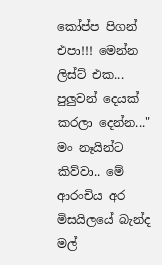කෝප්ප පිගන් එපා!!! මෙන්න ලිස්ට් එක... පුලුවන් දෙයක් කරලා දෙන්න..." මං නෑයින්ට කිව්වා.. මේ ආරංචිය අර මිසයිලයේ බැන්ද මල්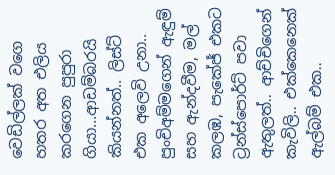වෙඩිල්ලක් වගෙ හතර අත එලිය කරගෙන පුපුරා ගියා...ආඩම්බරයි කියන්නත්.. ලිස්ට් එක අලෙවි උනා.. පුංචිඅම්මගෙන් ඇඳුම් සහ ඇන්දවීම, මල් කලඹ, පැකේජ් එකට ට්‍රන්ස්පොර්ට් පවා ඇතුලත්.. ආච්චිගෙන් කැවිලි.. එක්කෙනෙක් ඇල්බම් එක..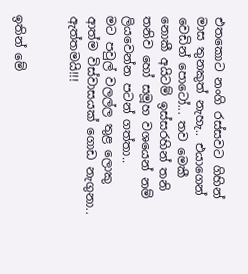එතකොට නංගි රස්සවට ගිහින් මාස තුනකුත් නැහැ.. එයාගෙන් වෙඩින් පොටෝ... තව මෙකී නොකී අයිටම් ඉස්සරහින් තනි තනිව හෝ සමූහ වශයෙන් නම් ලියවෙන්න පටන් ගත්තා..
මට පවුල් වලල්ල තුළ ලොකු ආත්ම විස්වාසයක් ගොඩ නැගුනා.. ඇත්තමයි!!!


ඉතින් මේ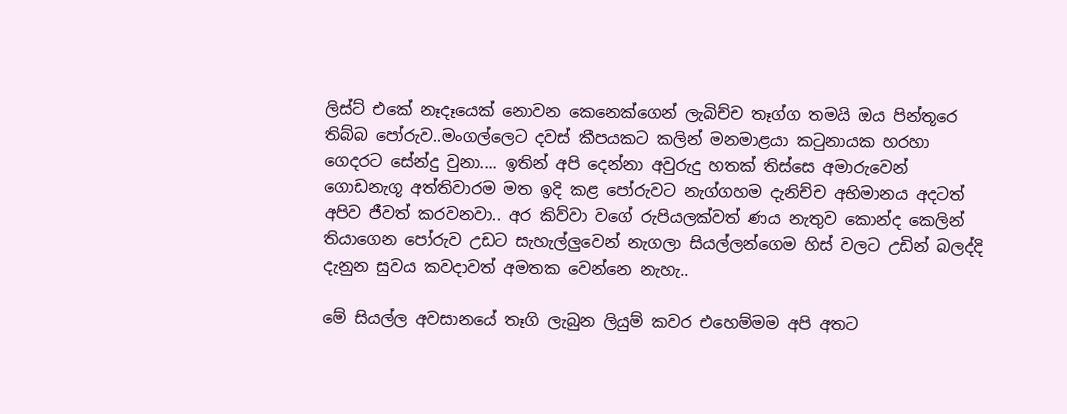ලිස්ට් එකේ නෑදෑයෙක් නොවන කෙනෙක්ගෙන් ලැබිච්ච තෑග්ග තමයි ඔය පින්තූරෙ තිබ්බ පෝරුව..මංගල්ලෙට දවස් කීපයකට කලින් මනමාළයා කටුනායක හරහා ගෙදරට සේන්දු වුනා.... ඉතින් අපි දෙන්නා අවුරුදු හතක් තිස්සෙ අමාරුවෙන් ගොඩනැගූ අත්තිවාරම මත ඉදි කළ පෝරුවට නැග්ගහම දැනිච්ච අභිමානය අදටත් අපිව ජීවත් කරවනවා.. අර කිව්වා වගේ රුපියලක්වත් ණය නැතුව කොන්ද කෙලින් තියාගෙන පෝරුව උඩට සැහැල්ලුවෙන් නැගලා සියල්ලන්ගෙම හිස් වලට උඩින් බලද්දි දැනුන සුවය කවදාවත් අමතක වෙන්නෙ නැහැ..

මේ සියල්ල අවසානයේ තෑගි ලැබුන ලියුම් කවර එහෙම්මම අපි අතට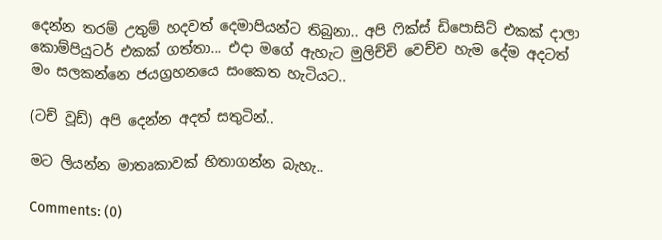දෙන්න තරම් උතුම් හදවත් දෙමාපියන්ට තිබුනා.. අපි ෆික්ස් ඩිපොසිට් එකක් දාලා කොම්පියුටර් එකක් ගත්තා... එදා මගේ ඇහැට මුලිච්චි වෙච්ච හැම දේම අදටත් මං සලකන්නෙ ජයග්‍රහනයෙ සංකෙත හැටියට..

(ටච් වූඩ්) අපි දෙන්න අදත් සතුටින්..

මට ලියන්න මාතෘකාවක් හිතාගන්න බැහැ..

Comments: (0)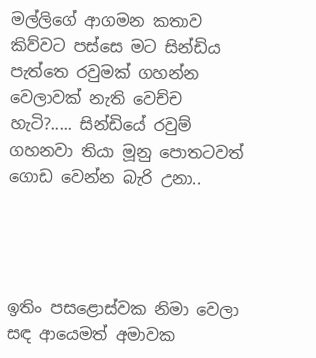මල්ලිගේ ආගමන කතාව කිව්වට පස්සෙ මට සින්ඩිය පැත්තෙ රවුමක් ගහන්න වෙලාවක් නැති වෙච්ච හැටි?..... සින්ඩියේ රවුම් ගහනවා තියා මූනු පොතටවත් ගොඩ වෙන්න බැරි උනා..




ඉතිං පසළොස්වක නිමා වෙලා සඳ ආයෙමත් අමාවක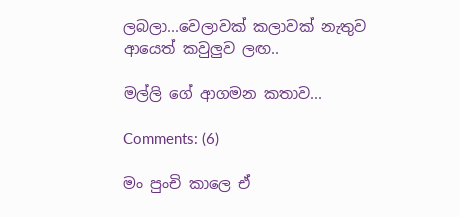ලබලා...වෙලාවක් කලාවක් නැතුව ආයෙත් කවුලුව ලඟ..

මල්ලි ගේ ආගමන කතාව...

Comments: (6)

මං පුංචි කාලෙ ඒ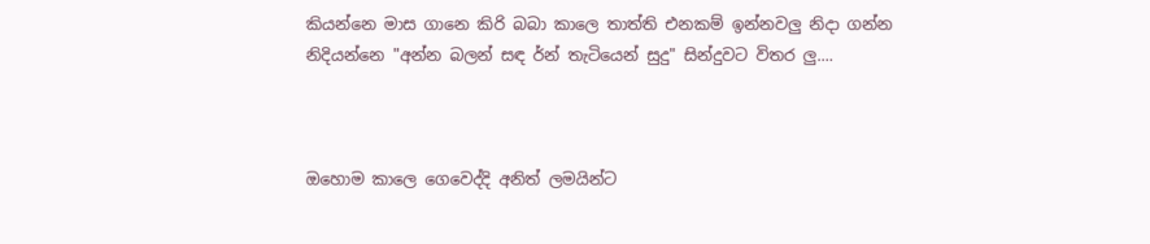කියන්නෙ මාස ගානෙ කිරි බබා කාලෙ තාත්ති එනකම් ඉන්නවලු නිදා ගන්න නිදියන්නෙ "අන්න බලන් සඳ ර්න් තැටියෙන් සුදු" සින්දුවට විතර ලු....



ඔහොම කාලෙ ගෙවෙද්දි අනිත් ලමයින්ට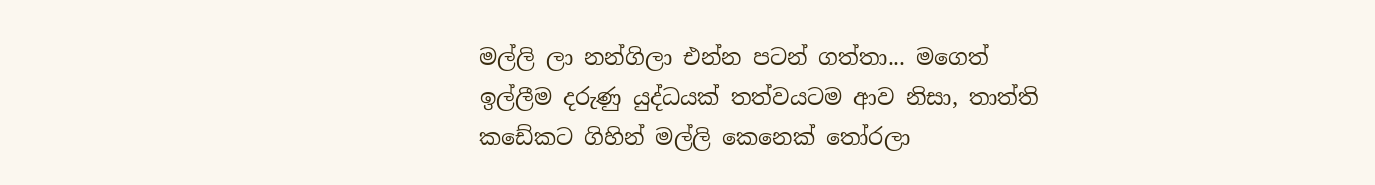මල්ලි ලා නන්ගිලා එන්න පටන් ගත්තා... මගෙත් ඉල්ලීම දරුණු යුද්ධයක් තත්වයටම ආව නිසා, තාත්ති කඩේකට ගිහින් මල්ලි කෙනෙක් තෝරලා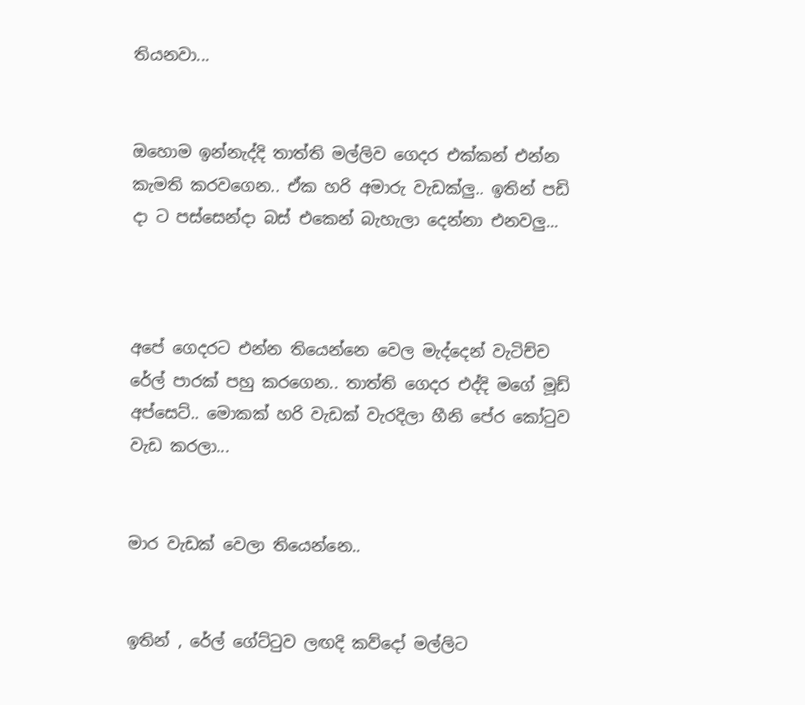තියනවා...


ඔහොම ඉන්නැද්දි තාත්ති මල්ලිව ගෙදර එක්කන් එන්න කැමති කරවගෙන.. ඒක හරි අමාරු වැඩක්ලු.. ඉතින් පඩි දා ට පස්සෙන්දා බස් එකෙන් බැහැලා දෙන්නා එනවලු...



අපේ ගෙදරට එන්න තියෙන්නෙ වෙල මැද්දෙන් වැටිච්ච රේල් පාරක් පහු කරගෙන.. තාත්ති ගෙදර එද්දි මගේ මූඩ් අප්සෙට්.. මොකක් හරි වැඩක් වැරදිලා හීනි පේර කෝටුව වැඩ කරලා...


මාර වැඩක් වෙලා තියෙන්නෙ..


ඉතින් , රේල් ගේට්ටුව ලඟදි කව්දෝ මල්ලිට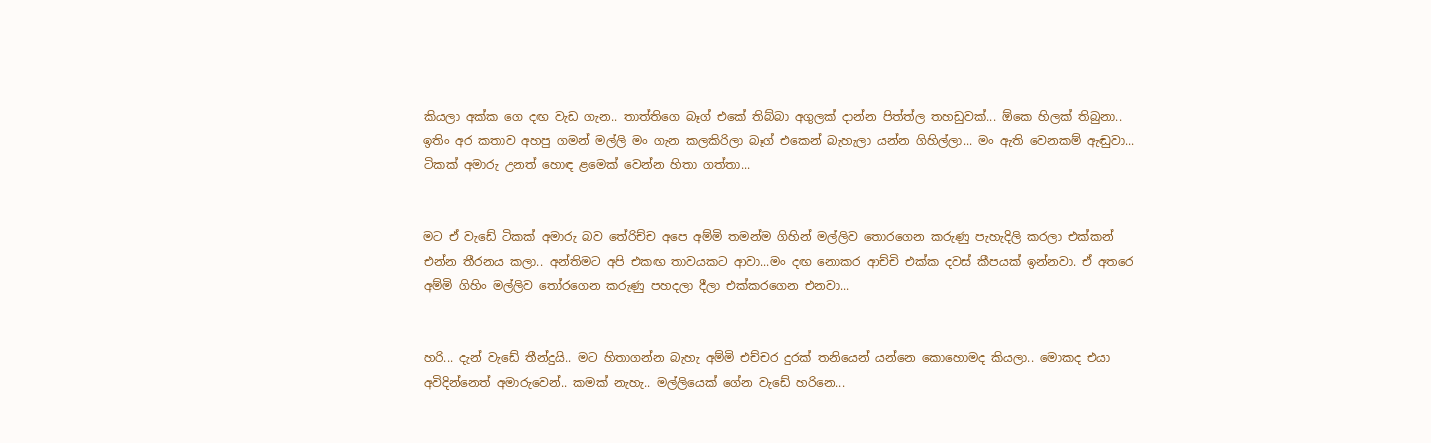කියලා අක්ක ගෙ දඟ වැඩ ගැන.. තාත්තිගෙ බෑග් එකේ තිබ්බා අගුලක් දාන්න පිත්ත්ල තහඩුවක්... ඕකෙ හිලක් තිබුනා.. ඉතිං අර කතාව අහපු ගමන් මල්ලි මං ගැන කලකිරිලා බෑග් එකෙන් බැහැලා යන්න ගිහිල්ලා... මං ඇති වෙනකම් ඇඬුවා... ටිකක් අමාරු උනත් හොඳ ළමෙක් වෙන්න හිතා ගත්තා...


මට ඒ වැඩේ ටිකක් අමාරු බව තේරිච්ච අපෙ අම්මි තමන්ම ගිහින් මල්ලිව තොරගෙන කරුණු පැහැදිලි කරලා එක්කන් එන්න තීරනය කලා.. අන්තිමට අපි එකඟ තාවයකට ආවා...මං දඟ නොකර ආච්චි එක්ක දවස් කීපයක් ඉන්නවා. ඒ අතරෙ අම්මි ගිහිං මල්ලිව තෝරගෙන කරුණු පහදලා දීලා එක්කරගෙන එනවා...


හරි... දැන් වැඩේ තීන්දුයි.. මට හිතාගන්න බැහැ අම්මි එච්චර දුරක් තනියෙන් යන්නෙ කොහොමද කියලා.. මොකද එයා අවිදින්නෙත් අමාරුවෙන්.. කමක් නැහැ.. මල්ලියෙක් ගේන වැඩේ හරිනෙ...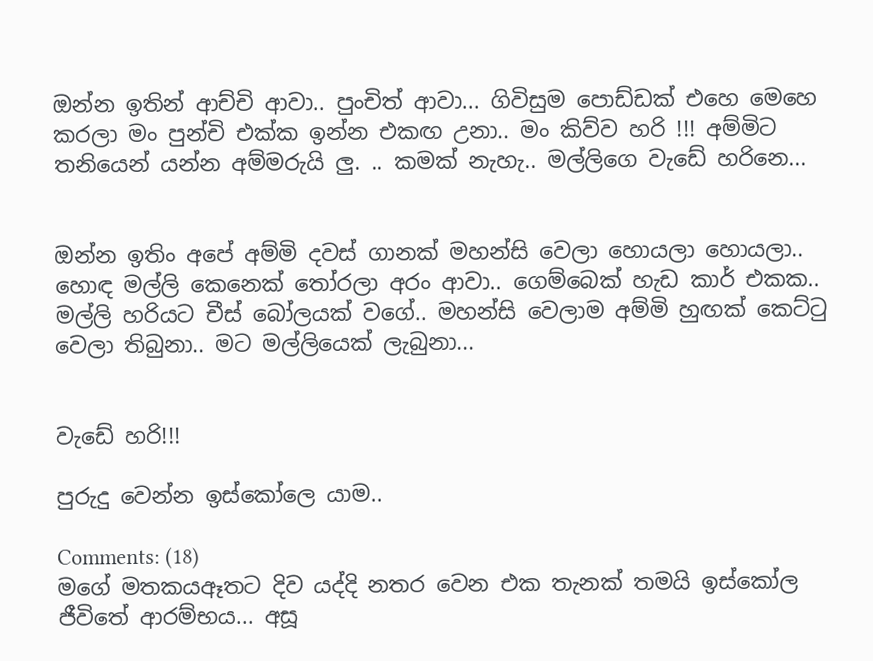ඔන්න ඉතින් ආච්චි ආවා.. පුංචිත් ආවා... ගිවිසුම පොඩ්ඩක් එහෙ මෙහෙ කරලා මං පුන්චි එක්ක ඉන්න එකඟ උනා.. මං කිව්ව හරි !!! අම්මිට තනියෙන් යන්න අම්මරුයි ලු. .. කමක් නැහැ.. මල්ලිගෙ වැඩේ හරිනෙ...


ඔන්න ඉතිං අපේ අම්මි දවස් ගානක් මහන්සි වෙලා හොයලා හොයලා.. හොඳ මල්ලි කෙනෙක් තෝරලා අරං ආවා.. ගෙම්බෙක් හැඩ කාර් එකක.. මල්ලි හරියට චීස් බෝලයක් වගේ.. මහන්සි වෙලාම අම්මි හුඟක් කෙට්ටු වෙලා තිබුනා.. මට මල්ලියෙක් ලැබුනා...


වැඩේ හරි!!!

පුරුදු වෙන්න ඉස්කෝලෙ යාම..

Comments: (18)
මගේ මතකයඈතට දිව යද්දි නතර වෙන එක තැනක් තමයි ඉස්කෝල ජීවිතේ ආරම්භය... අසූ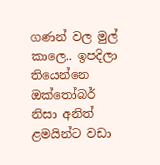ගණන් වල මුල් කාලෙ.. ඉපදිලා තියෙන්නෙ ඔක්තෝබර් නිසා අනිත් ළමයින්ට වඩා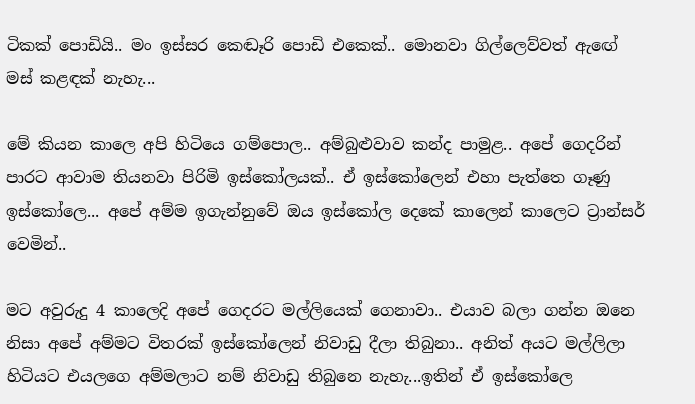ටිකක් පොඩියි.. මං ඉස්සර කෙඬෑරි පොඩි එකෙක්.. මොනවා ගිල්ලෙව්වත් ඇඟේ මස් කළඳක් නැහැ...

මේ කියන කාලෙ අපි හිටියෙ ගම්පොල.. අම්බුළුවාව කන්ද පාමුළ.. අපේ ගෙදරින් පාරට ආවාම තියනවා පිරිමි ඉස්කෝලයක්.. ඒ ඉස්කෝලෙන් එහා පැත්තෙ ගෑණු ඉස්කෝලෙ... අපේ අම්ම ඉගැන්නුවේ ඔය ඉස්කෝල දෙකේ කාලෙන් කාලෙට ට්‍රාන්සර් වෙමින්..

මට අවුරුදු 4 කාලෙදි අපේ ගෙදරට මල්ලියෙක් ගෙනාවා.. එයාව බලා ගන්න ඔනෙ නිසා අපේ අම්මට විතරක් ඉස්කෝලෙන් නිවාඩු දීලා තිබුනා.. අනිත් අයට මල්ලිලා හිටියට එයලගෙ අම්මලාට නම් නිවාඩු තිබුනෙ නැහැ...ඉතින් ඒ ඉස්කෝලෙ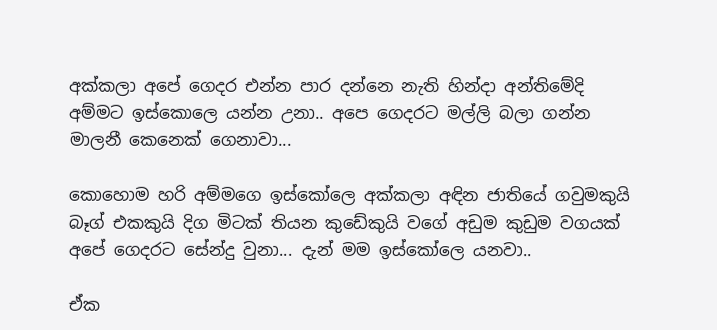අක්කලා අපේ ගෙදර එන්න පාර දන්නෙ නැති හින්දා අන්තිමේදි අම්මට ඉස්කොලෙ යන්න උනා.. අපෙ ගෙදරට මල්ලි බලා ගන්න මාලනී කෙනෙක් ගෙනාවා...

කොහොම හරි අම්මගෙ ඉස්කෝලෙ අක්කලා අඳින ජාතියේ ගවුමකුයි බෑග් එකකුයි දිග මිටක් තියන කුඩේකුයි වගේ අඩුම කුඩුම වගයක් අපේ ගෙදරට සේන්දු වුනා... දැන් මම ඉස්කෝලෙ යනවා..

ඒක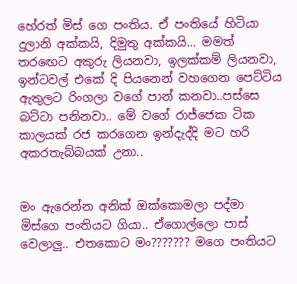හේරත් මිස් ගෙ පංතිය. ඒ පංතියේ හිටියා දුලානි අක්කයි, දිමුතු අක්කයි... මමත් තරඟෙට අකුරු ලියනවා, ඉලක්කම් ලියනවා, ඉන්ටවල් එකේ දි පියනෙන් වහගෙන පෙට්ටිය ඇතුලට රිංගලා වගේ පාන් කනවා..පස්සෙ බට්ටා පනිනවා.. මේ වගේ රාජ්ජෙක ටික කාලයක් රජ කරගෙන ඉන්දැද්දි මට හරි අකරතැබ්බයක් උනා..


මං ඇරෙන්න අනික් ඔක්කොමලා පද්මා මිස්ගෙ පංතියට ගියා.. ඒගොල්ලො පාස් වෙලාලු.. එතකොට මං??????? මගෙ පංතියට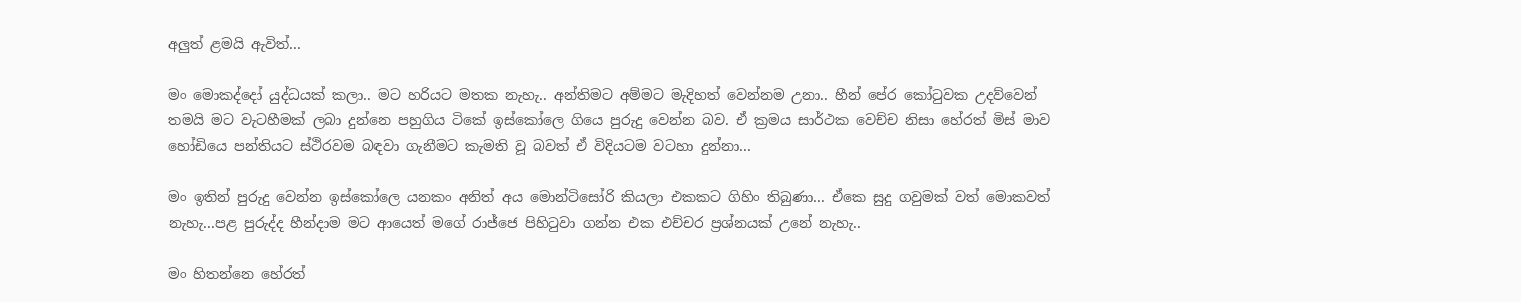අලුත් ළමයි ඇවිත්...

මං මොකද්දෝ යුද්ධයක් කලා.. මට හරියට මතක නැහැ.. අන්තිමට අම්මට මැදිහත් වෙන්නම උනා.. හීන් පේර කෝටුවක උදව්වෙන් තමයි මට වැටහීමක් ලබා දුන්නෙ පහුගිය ටිකේ ඉස්කෝලෙ ගියෙ පුරුදු වෙන්න බව. ඒ ක්‍රමය සාර්ථක වෙච්ච නිසා හේරත් මිස් මාව හෝඩියෙ පන්තියට ස්ථිරවම බඳවා ගැනීමට කැමති වූ බවත් ඒ විදියටම වටහා දුන්නා...

මං ඉතින් පුරුදු වෙන්න ඉස්කෝලෙ යනකං අනිත් අය මොන්ටිසෝරි කියලා එකකට ගිහිං තිබුණා... ඒකෙ සුදු ගවුමක් වත් මොකවත් නැහැ...පළ පුරුද්ද හීන්දාම මට ආයෙත් මගේ රාජ්ජෙ පිහිටුවා ගන්න එක එච්චර ප්‍රශ්නයක් උනේ නැහැ..

මං හිතන්නෙ හේරත්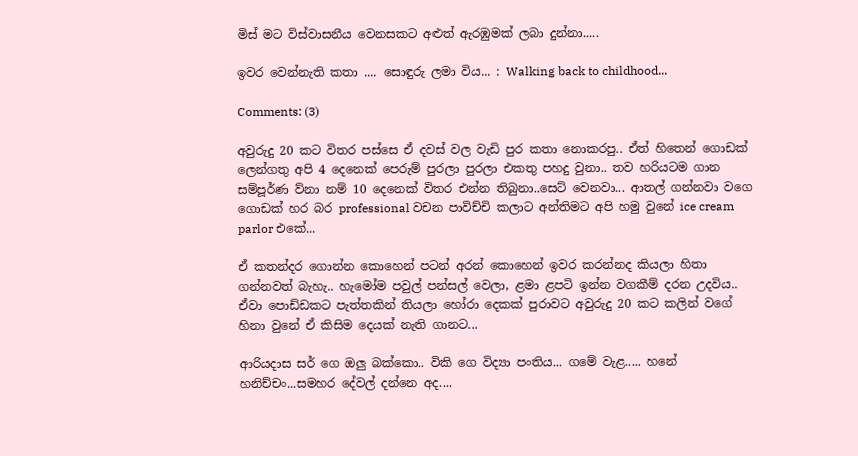මිස් මට විස්වාසනීය වෙනසකට අළුත් ඇරඹුමක් ලබා දුන්නා.....

ඉවර වෙන්නැති කතා .... සොඳුරු ලමා විය... : Walking back to childhood...

Comments: (3)

අවුරුදු 20 කට විතර පස්සෙ ඒ දවස් වල වැඩි පුර කතා නොකරපු.. ඒත් හිතෙන් ගොඩක් ලෙන්ගතු අපි 4 දෙනෙක් පෙරුම් පුරලා පුරලා එකතු පහදු වුනා.. තව හරියටම ගාන සම්පූර්ණ ව්නා නම් 10 දෙනෙක් විතර එන්න තිබුනා..සෙට් වෙනවා... ආතල් ගන්නවා වගෙ ගොඩක් හර බර professional වචන පාවිච්චි කලාට අන්තිමට අපි හමු වුනේ ice cream parlor එකේ...

ඒ කතන්දර ගොන්න කොහෙන් පටන් අරන් කොහෙන් ඉවර කරන්නද කියලා හිතා ගන්නවත් බැහැ.. හැමෝම පවුල් පන්සල් වෙලා, ළමා ළපටි ඉන්න වගකීම් දරන උදවිය.. ඒවා පොඩ්ඩකට පැත්තකින් තියලා හෝරා දෙකක් පුරාවට අවුරුදු 20 කට කලින් වගේ හිනා වුනේ ඒ කිසිම දෙයක් නැති ගානට...

ආරියදාස සර් ගෙ ඔලු බක්කො.. විකි ගෙ විද්‍යා පංතිය... ගමේ වැළ..... හනේ හනිච්චං...සමහර දේවල් දන්නෙ අද....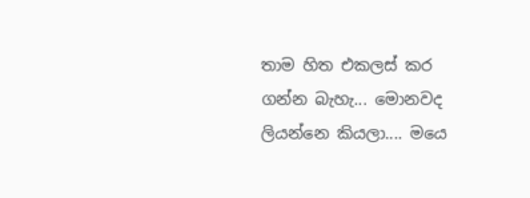තාම හිත එකලස් කර ගන්න බැහැ... මොනවද ලියන්නෙ කියලා.... මයෙ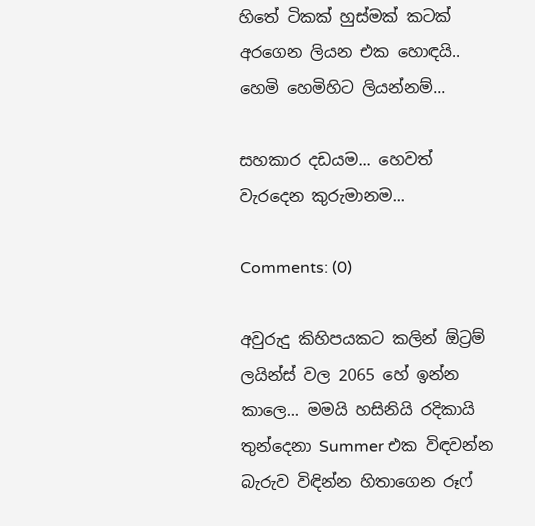හිතේ ටිකක් හුස්මක් කටක් අරගෙන ලියන එක හොඳයි.. හෙමි හෙමිහිට ලියන්නම්...

සහකාර දඩයම... හෙවත් වැරදෙන කුරුමානම...

Comments: (0)

අවුරුදු කිහිපයකට කලින් ඕට්‍රම් ලයින්ස් වල 2065 හේ ඉන්න කාලෙ... මමයි හසිනියි රදිකායි තුන්දෙනා Summer එක විඳවන්න බැරුව විඳින්න හිතාගෙන රූෆ්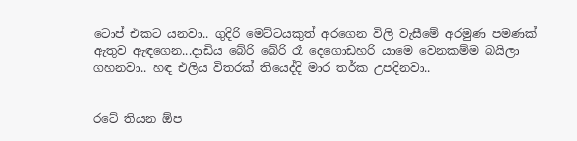ටොප් එකට යනවා.. ගුදිරි මෙට්ටයකුත් අරගෙන විලි වැසීමේ අරමුණ පමණක් ඇතුව ඇඳගෙන...දාඩිය බේරි බේරි රෑ දෙගොඩහරි යාමෙ වෙනකම්ම බයිලා ගහනවා.. හඳ එලිය විතරක් තියෙද්දි මාර තර්ක උපදිනවා..


රටේ තියන ඕප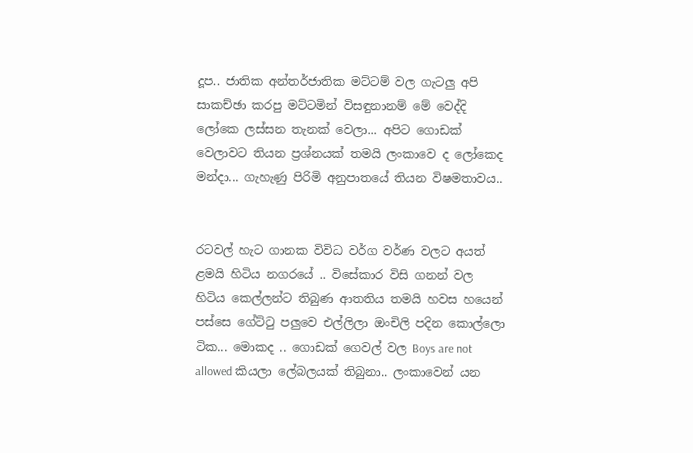දූප.. ජාතික අන්තර්ජාතික මට්ටම් වල ගැටලු අපි සාකච්ඡා කරපු මට්ටමින් විසඳුනානම් මේ වෙද්දි ලෝකෙ ලස්සන තැනක් වෙලා... අපිට ගොඩක් වෙලාවට තියන ප්‍රශ්නයක් තමයි ලංකාවෙ ද ලෝකෙද මන්දා... ගැහැණු පිරිමි අනුපාතයේ තියන විෂමතාවය..


රටවල් හැට ගානක විවිධ වර්ග වර්ණ වලට අයත් ළමයි හිටිය නගරයේ .. විසේකාර විසි ගනන් වල හිටිය කෙල්ලන්ට තිබුණ ආතතිය තමයි හවස හයෙන් පස්සෙ ගේට්ටු පලුවෙ එල්ලිලා ඔංචිලි පදින කොල්ලො ටික... මොකද .. ගොඩක් ගෙවල් වල Boys are not allowed කියලා ලේබලයක් තිබුනා.. ලංකාවෙන් යන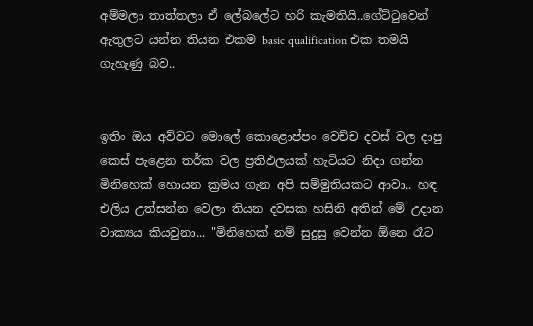අම්මලා තාත්තලා ඒ ලේබලේට හරි කැමතියි..ගේට්ටුවෙන් ඇතුලට යන්න තියන එකම basic qualification එක තමයි ගැහැණු බව..


ඉතිං ඔය අව්වට මොලේ කොළොප්පං වෙච්ච දවස් වල දාපු කෙස් පැළෙන තර්ක වල ප්‍රතිඵලයක් හැටියට නිදා ගන්න මිනිහෙක් හොයන ක්‍රමය ගැන අපි සම්මුතියකට ආවා.. හඳ එලිය උත්සන්න වෙලා තියන දවසක හසිනි අතින් මේ උදාන වාක්‍යය කියවුනා... "මිනිහෙක් නම් සුදුසු වෙන්න ඕනෙ රෑට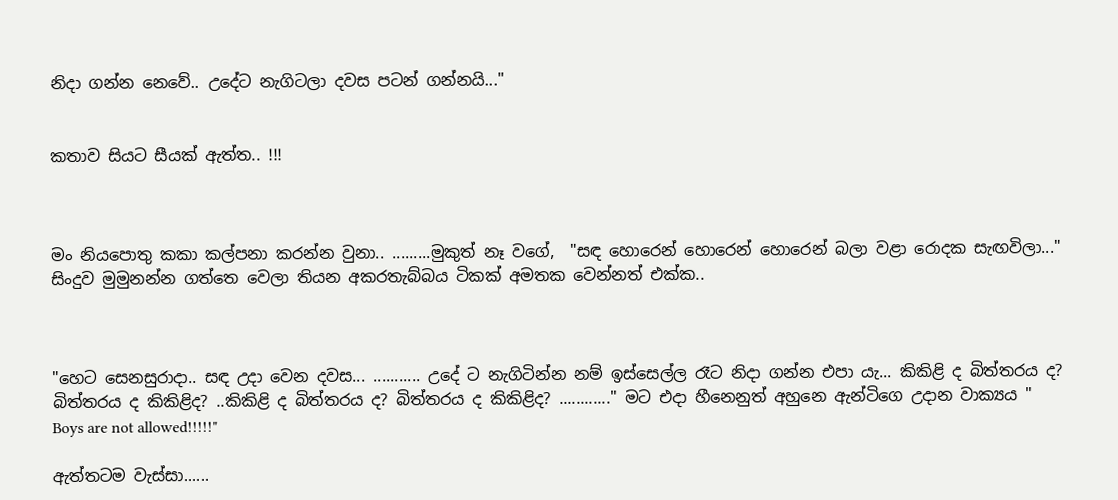නිදා ගන්න නෙවේ.. උදේට නැගිටලා දවස පටන් ගන්නයි..."


කතාව සියට සීයක් ඇත්ත.. !!!



මං නියපොතු කකා කල්පනා කරන්න වුනා.. .........මුකුත් නෑ වගේ,  "සඳ හොරෙන් හොරෙන් හොරෙන් බලා වළා රොදක සැඟවිලා..." සිංදුව මුමුනන්න ගත්තෙ වෙලා තියන අකරතැබ්බය ටිකක් අමතක වෙන්නත් එක්ක..



"හෙට සෙනසුරාදා.. සඳ උදා වෙන දවස... ........... උදේ ට නැගිටින්න නම් ඉස්සෙල්ල රෑට නිදා ගන්න එපා යැ... කිකිළි ද බිත්තරය ද? බිත්තරය ද කිකිළිද? ..කිකිළි ද බිත්තරය ද? බිත්තරය ද කිකිළිද? ............" මට එදා හීනෙනුත් අහුනෙ ඇන්ටිගෙ උදාන වාක්‍යය " Boys are not allowed!!!!!"

ඇත්තටම වැස්සා......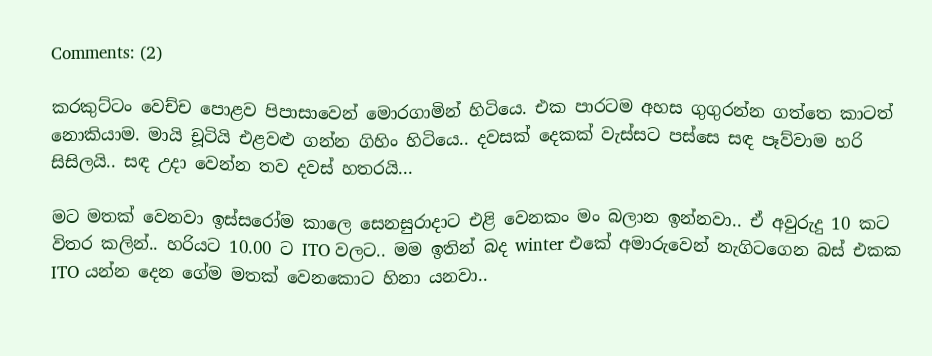Comments: (2)

කරකුට්ටං වෙච්ච පොළව පිපාසාවෙන් මොරගාමින් හිටියෙ. එක පාරටම අහස ගුගුරන්න ගත්තෙ කාටත් නොකියාම. මායි චූටියි එළවළු ගන්න ගිහිං හිටියෙ.. දවසක් දෙකක් වැස්සට පස්සෙ සඳ පෑව්වාම හරි සිසිලයි.. සඳ උදා වෙන්න තව දවස් හතරයි...

මට මතක් වෙනවා ඉස්සරෝම කාලෙ සෙනසුරාදාට එළි වෙනකං මං බලාන ඉන්නවා.. ඒ අවුරුදු 10 කට විතර කලින්.. හරියට 10.00 ට ITO වලට.. මම ඉතින් බද winter එකේ අමාරුවෙන් නැගිටගෙන බස් එකක ITO යන්න දෙන ගේම මතක් වෙනකොට හිනා යනවා..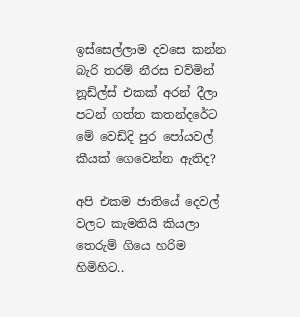ඉස්සෙල්ලාම දවසෙ කන්න බැරි තරම් නීරස චව්මින් නූඩ්ල්ස් එකක් අරන් දීලා පටන් ගත්ත කතන්දරේට මේ වෙඩ්දි පුර පෝයවල් කීයක් ගෙවෙන්න ඇතිද?

අපි එකම ජාතියේ දෙවල් වලට කැමතියි කියලා තෙරුම් ගියෙ හරිම හිමිහිට..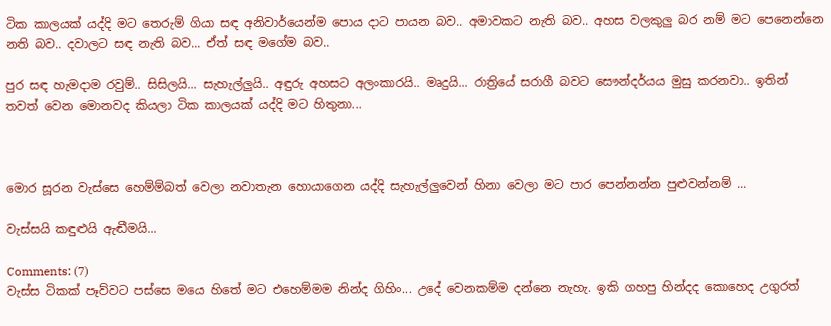ටික කාලයක් යද්දි මට තෙරුම් ගියා සඳ අනිවාර්යෙන්ම පොය දාට පායන බව.. අමාවකට නැති බව.. අහස වලකුලු බර නම් මට පෙනෙන්නෙ නති බව.. දවාලට සඳ නැති බව... ඒත් සඳ මගේම බව..

පුර සඳ හැමදාම රවුම්.. සිසිලයි... සැහැල්ලුයි.. අඳුරු අහසට අලංකාරයි.. මෘදුයි... රාත්‍රියේ සරාගී බවට සෞන්දර්යය මුසු කරනවා.. ඉතින් තවත් වෙන මොනවද කියලා ටික කාලයක් යද්දි මට හිතුනා...



මොර සූරන වැස්සෙ හෙම්ම්බත් වෙලා නවාතැන හොයාගෙන යද්දි සැහැල්ලුවෙන් හිනා වෙලා මට පාර පෙන්නන්න පුළුවන්නම් ...

වැස්සයි කඳුළුයි ඇඬීමයි...

Comments: (7)
වැස්ස ටිකක් පෑව්වට පස්සෙ මයෙ හිතේ මට එහෙම්මම නින්ද ගිහිං... උදේ වෙනකම්ම දන්නෙ නැහැ. ඉකි ගහපු හින්දද කොහෙද උගුරත්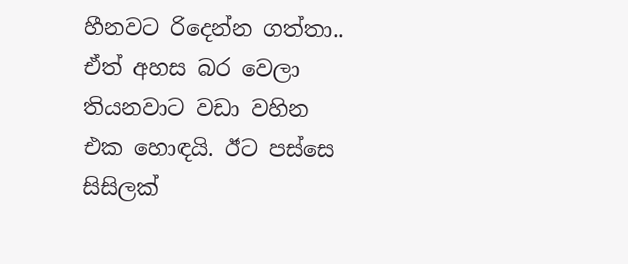හීනවට රිදෙන්න ගත්තා.. ඒත් අහස බර වෙලා තියනවාට වඩා වහින එක හොඳයි. ඊට පස්සෙ සිසිලක්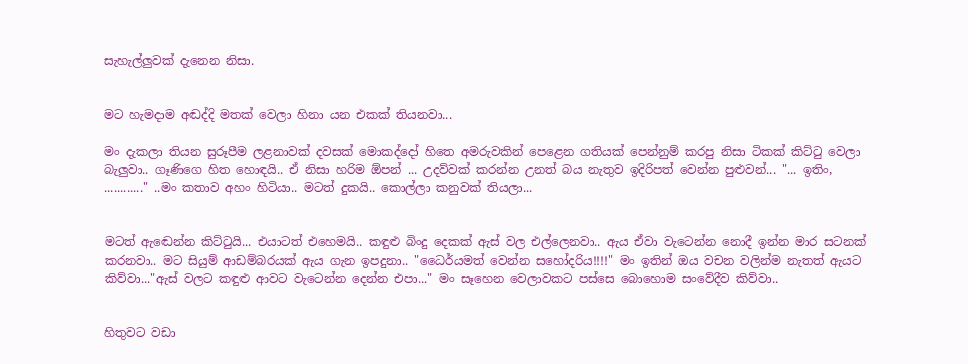සැහැල්ලුවක් දැනෙන නිසා.


මට හැමදාම අඬද්දි මතක් වෙලා හිනා යන එකක් තියනවා...

මං දැකලා තියන සුරූපීම ලළනාවක් දවසක් මොකද්දෝ හිතෙ අමරුවකින් පෙළෙන ගතියක් පෙන්නුම් කරපු නිසා ටිකක් කිට්ටු වෙලා බැලුවා.. ගෑණිගෙ හිත හොඳයි.. ඒ නිසා හරිම ඕපන් ... උදව්වක් කරන්න උනත් බය නැතුව ඉදිරිපත් වෙන්න පුළුවන්... "... ඉතිං, ............" ..මං කතාව අහං හිටියා.. මටත් දුකයි.. කොල්ලා කනුවක් තියලා...


මටත් ඇඬෙන්න කිට්ටුයි... එයාටත් එහෙමයි.. කඳුළු බිංදු දෙකක් ඇස් වල එල්ලෙනවා.. ඇය ඒවා වැටෙන්න නොදී ඉන්න මාර සටනක් කරනවා.. මට සියුම් ආඩම්බරයක් ඇය ගැන ඉපදුනා.. "ධෛර්යමත් වෙන්න සහෝදරිය!!!!" මං ඉතින් ඔය වචන වලින්ම නැතත් ඇයට කිව්වා..."ඇස් වලට කඳුළු ආවට වැටෙන්න දෙන්න එපා..." මං සෑහෙන වෙලාවකට පස්සෙ බොහොම සංවේදීව කිව්වා..


හිතුවට වඩා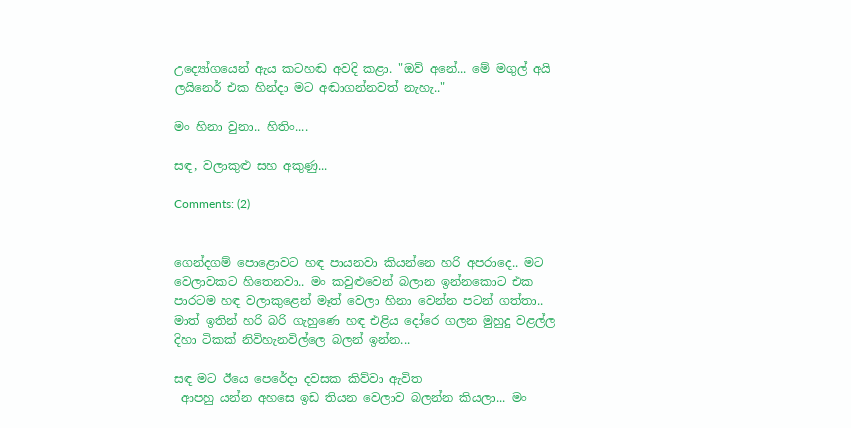උද්‍යෝගයෙන් ඇය කටහඬ අවදි කළා. "ඔව් අනේ... මේ මගුල් අයි ලයිනෙර් එක හින්දා මට අඬාගන්නවත් නැහැ.."

මං හිනා වුනා.. හිතිං....

සඳ, වලාකුළු සහ අකුණු...

Comments: (2)


ගෙන්දගම් පොළොවට හඳ පායනවා කියන්නෙ හරි අපරාදෙ.. මට වෙලාවකට හිතෙනවා.. මං කවුළුවෙන් බලාන ඉන්නකොට එක පාරටම හඳ වලාකුළෙන් මෑත් වෙලා හිනා වෙන්න පටන් ගත්තා.. මාත් ඉතින් හරි බරි ගැහුණෙ හඳ එළිය දෝරෙ ගලන මුහුදු වළල්ල දිහා ටිකක් නිවිහැනවිල්ලෙ බලන් ඉන්න...

සඳ මට ඊයෙ පෙරේදා දවසක කිව්වා ඇවිත
 ආපහු යන්න අහසෙ ඉඩ තියන වෙලාව බලන්න කියලා... මං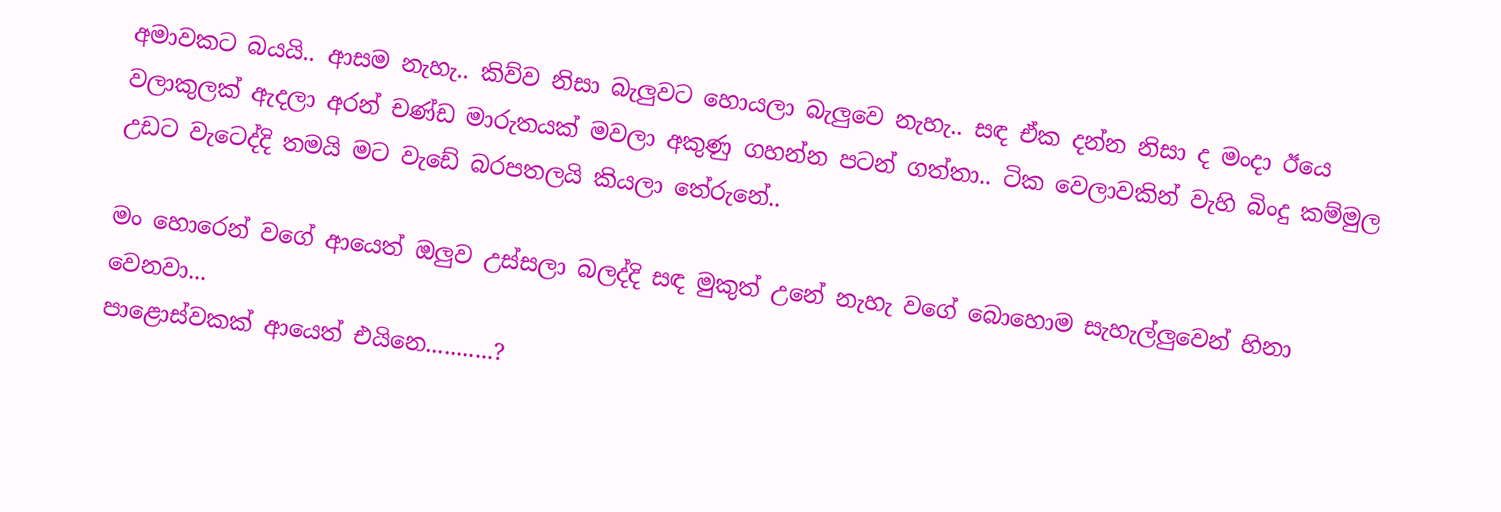අමාවකට බයයි.. ආසම නැහැ.. කිව්ව නිසා බැලුවට හොයලා බැලුවෙ නැහැ.. සඳ ඒක දන්න නිසා ද මංදා ඊයෙ වලාකුලක් ඇදලා අරන් චණ්ඩ මාරුතයක් මවලා අකුණු ගහන්න පටන් ගත්තා.. ටික වෙලාවකින් වැහි බිංදු කම්මුල උඩට වැටෙද්දි තමයි මට වැඩේ බරපතලයි කියලා තේරුනේ..

මං හොරෙන් වගේ ආයෙත් ඔලුව උස්සලා බලද්දි සඳ මුකුත් උනේ නැහැ වගේ බොහොම සැහැල්ලුවෙන් හිනා වෙනවා...
පාළොස්වකක් ආයෙත් එයිනෙ...........?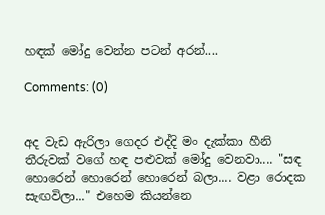හඳක් මෝදු වෙන්න පටන් අරන්....

Comments: (0)


අද වැඩ ඇරිලා ගෙදර එද්දි මං දැක්කා හීනි තීරුවක් වගේ හඳ පළුවක් මෝදු වෙනවා.... "සඳ හොරෙන් හොරෙන් හොරෙන් බලා.... වළා රොදක සැඟවිලා..." එහෙම කියන්නෙ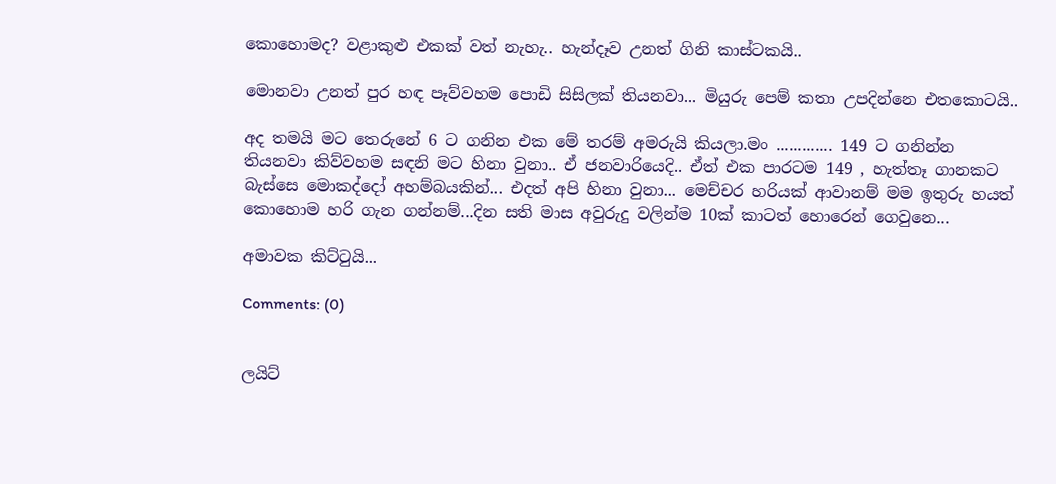කොහොමද? වළාකුළු එකක් වත් නැහැ.. හැන්දෑව උනත් ගිනි කාස්ටකයි..

මොනවා උනත් පුර හඳ පෑව්වහම පොඩි සිසිලක් තියනවා... මියුරු පෙම් කතා උපදින්නෙ එතකොටයි..

අද තමයි මට තෙරුනේ 6 ට ගනින එක මේ තරම් අමරුයි කියලා.මං ............. 149 ට ගනින්න තියනවා කිව්වහම සඳනි මට හිනා වුනා.. ඒ ජනවාරියෙදි.. ඒත් එක පාරටම 149 , හැත්තෑ ගානකට බැස්සෙ මොකද්දෝ අහම්බයකින්... එදත් අපි හිනා වුනා... මෙච්චර හරියක් ආවානම් මම ඉතුරු හයත් කොහොම හරි ගැන ගන්නම්...දින සති මාස අවුරුදු වලින්ම 10ක් කාටත් හොරෙන් ගෙවුනෙ...

අමාවක කිට්ටුයි...

Comments: (0)


ලයිට්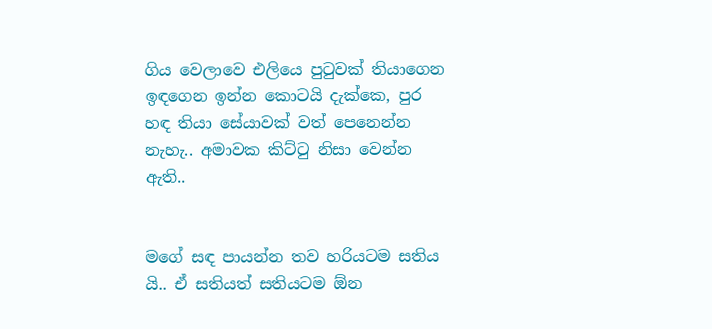ගිය වෙලාවෙ එලියෙ පුටුවක් තියාගෙන ඉඳගෙන ඉන්න කොටයි දැක්කෙ, පුර හඳ තියා සේයාවක් වත් පෙනෙන්න නැහැ.. අමාවක කිට්ටු නිසා වෙන්න ඇති..


මගේ සඳ පායන්න තව හරියටම සතිය යි.. ඒ සතියත් සතියටම ඕන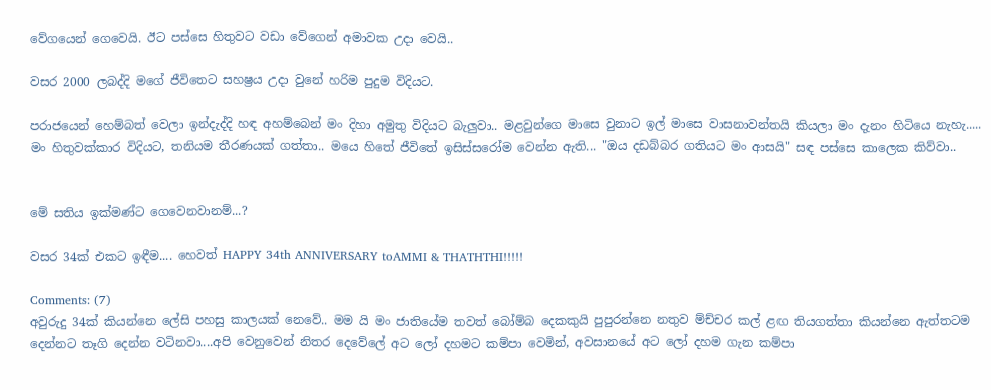වේගයෙන් ගෙවෙයි. ඊට පස්සෙ හිතුවට වඩා වේගෙන් අමාවක උදා වෙයි..

වසර 2000 ලබද්දි මගේ ජීවිතෙට සහෂ්‍රය උදා වුනේ හරිම පුදුම විදියට.

පරාජයෙන් හෙම්බත් වෙලා ඉන්දැද්දි හඳ අහම්බෙන් මං දිහා අමුතු විදියට බැලුවා.. මළවුන්ගෙ මාසෙ වුනාට ඉල් මාසෙ වාසනාවන්තයි කියලා මං දැනං හිටියෙ නැහැ..... මං හිතුවක්කාර විදියට, තනියම තීරණයක් ගත්තා.. මයෙ හිතේ ජීවිතේ ඉසිස්සරෝම වෙන්න ඇති... "ඔය දඩබ්බර ගතියට මං ආසයි" සඳ පස්සෙ කාලෙක කිව්වා..


මේ සතිය ඉක්මණ්ට ගෙවෙනවානම්...?

වසර 34ක් එකට ඉඳීම.... හෙවත් HAPPY 34th ANNIVERSARY toAMMI & THATHTHI!!!!!

Comments: (7)
අවුරුදු 34ක් කියන්නෙ ලේසි පහසු කාලයක් නෙවේ.. මම යි මං ජාතියේම තවත් බෝම්බ දෙකකුයි පුපුරන්නෙ නතුව ම්ච්චර කල් ළඟ තියගත්තා කියන්නෙ ඇත්තටම දෙන්නට තෑගි දෙන්න වටිනවා....අපි වෙනුවෙන් නිතර දෙවේලේ අට ලෝ දහමට කම්පා වෙමින්, අවසානයේ අට ලෝ දහම ගැන කම්පා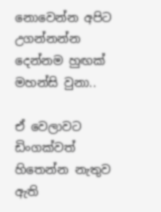නොවෙන්න අපිට උගන්නන්න දෙන්නම හුඟක් මහන්සි වුනා..

ඒ වෙලාවට ඩිංගක්වත් හිතෙන්න නැතුව ඇති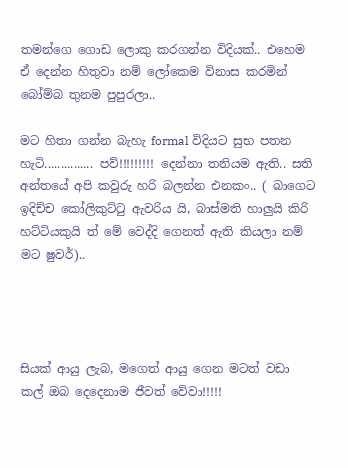තමන්ගෙ ගොඩ ලොකු කරගන්න විදියක්.. එහෙම ඒ දෙන්න හිතුවා නම් ලෝකෙම විනාස කරමින් බෝම්බ තුනම පුපුරලා..

මට හිතා ගන්න බැහැ formal විදියට සුභ පතන හැටි............... පව්!!!!!!!!! දෙන්නා තනියම ඇති.. සති අන්තයේ අපි කවුරු හරි බලන්න එනකං.. ( බාගෙට ඉදිච්ච කෝලිකුට්ටු ඇවරිය යි, බාස්මති හාලුයි කිරි හට්ටියකුයි ත් මේ වෙද්දි ගෙනත් ඇති කියලා නම් මට ෂුවර්)..




සියක් ආයු ලැබ, මගෙත් ආයු ගෙන මටත් වඩා කල් ඔබ දෙදෙනාම ජීවත් වේවා!!!!!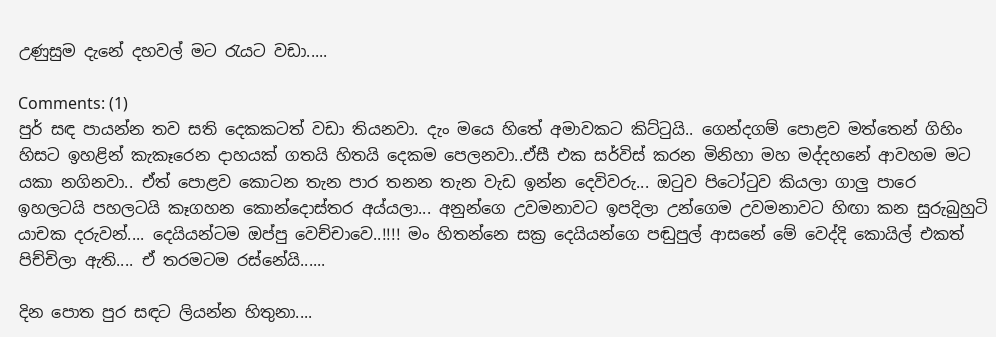උණුසුම දැනේ දහවල් මට රැයට වඩා.....

Comments: (1)
පුර් සඳ පායන්න තව සති දෙකකටත් වඩා තියනවා. දැං මයෙ හිතේ අමාවකට කිට්ටුයි.. ගෙන්දගම් පොළව මත්තෙන් ගිහිං හිසට ඉහළින් කැකෑරෙන දාහයක් ගතයි හිතයි දෙකම පෙලනවා..ඒසී එක සර්විස් කරන මිනිහා මහ මද්දහනේ ආවහම මට යකා නගිනවා.. ඒත් පොළව කොටන තැන පාර තනන තැන වැඩ ඉන්න දෙවිවරු... ඔටුව පිටෝටුව කියලා ගාලු පාරෙ ඉහලටයි පහලටයි කෑගහන කොන්දොස්තර අය්යලා... අනුන්ගෙ උවමනාවට ඉපදිලා උන්ගෙම උවමනාවට හිඟා කන සුරුබුහුටි යාචක දරුවන්.... දෙයියන්ටම ඔප්පු වෙච්චාවෙ..!!!! මං හිතන්නෙ සක්‍ර දෙයියන්ගෙ පඬුපුල් ආසනේ මේ වෙද්දි කොයිල් එකත් පිච්චිලා ඇති.... ඒ තරමටම රස්නේයි......

දින පොත පුර සඳට ලියන්න හිතුනා....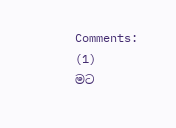Comments: (1)
මට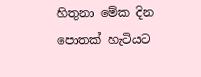හිතුනා මේක දින පොතක් හැටියට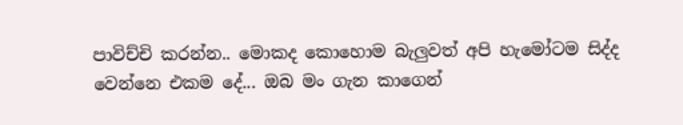පාවිච්චි කරන්න.. මොකද කොහොම බැලුවත් අපි හැමෝටම සිද්ද වෙන්නෙ එකම දේ... ඔබ මං ගැන කාගෙන්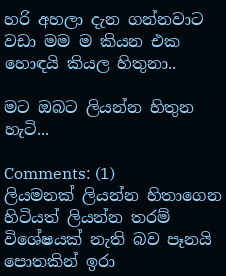හරි අහලා දැන ගන්නවාට වඩා මම ම කියන එක හොඳයි කියල හිතුනා..

මට ඔබට ලියන්න හිතුන හැටි...

Comments: (1)
ලියමනක් ලියන්න හිතාගෙන හිටියත් ලියන්න තරම් විශේෂයක් නැති බව පෑනයි පොතකින් ඉරා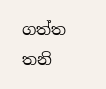ගත්ත තනි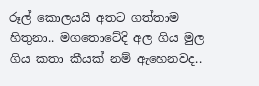රූල් කොලයයි අතට ගත්තාම හිතුනා.. මගතොටේදි අල ගිය මුල ගිය කතා කීයක් නම් ඇහෙනවද..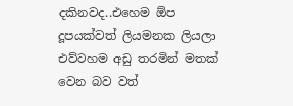දකිනවද..එහෙම ඕප දූපයක්වත් ලියමනක ලියලා එව්වහම අඩු තරමින් මතක් වෙන බව වත්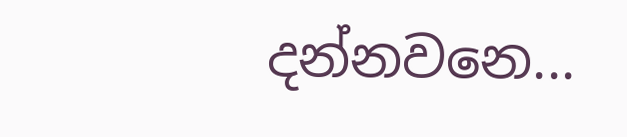දන්නවනෙ...